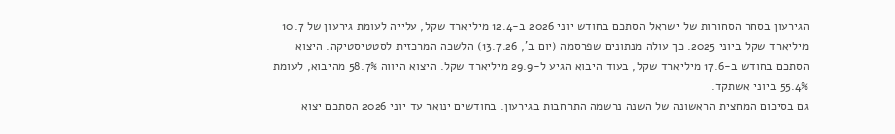הגירעון בסחר הסחורות של ישראל הסתכם בחודש יוני 2026 ב-12.4 מיליארד שקל, עלייה לעומת גירעון של 10.7 מיליארד שקל ביוני 2025. כך עולה מנתונים שפרסמה (יום ב', 13.7.26) הלשכה המרכזית לסטטיסטיקה. היצוא הסתכם בחודש ב-17.6 מיליארד שקל, בעוד היבוא הגיע ל-29.9 מיליארד שקל. היצוא היווה 58.7% מהיבוא, לעומת 55.4% ביוני אשתקד.
גם בסיכום המחצית הראשונה של השנה נרשמה התרחבות בגירעון. בחודשים ינואר עד יוני 2026 הסתכם יצוא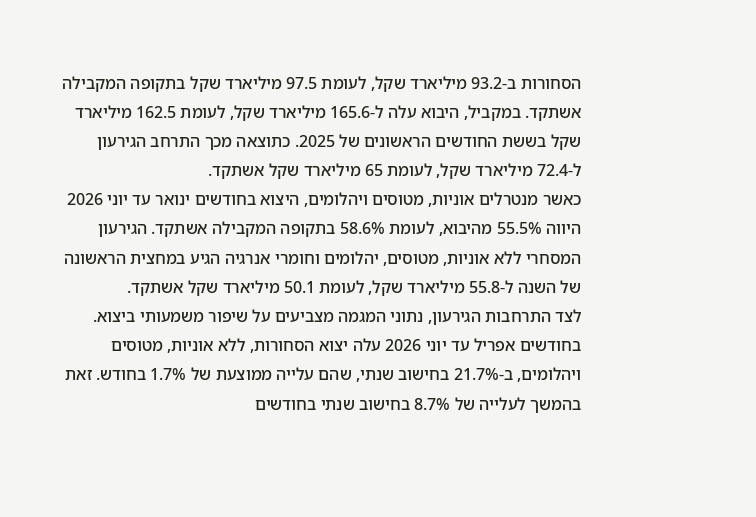הסחורות ב-93.2 מיליארד שקל, לעומת 97.5 מיליארד שקל בתקופה המקבילה אשתקד. במקביל, היבוא עלה ל-165.6 מיליארד שקל, לעומת 162.5 מיליארד שקל בששת החודשים הראשונים של 2025. כתוצאה מכך התרחב הגירעון ל-72.4 מיליארד שקל, לעומת 65 מיליארד שקל אשתקד.
כאשר מנטרלים אוניות, מטוסים ויהלומים, היצוא בחודשים ינואר עד יוני 2026 היווה 55.5% מהיבוא, לעומת 58.6% בתקופה המקבילה אשתקד. הגירעון המסחרי ללא אוניות, מטוסים, יהלומים וחומרי אנרגיה הגיע במחצית הראשונה של השנה ל-55.8 מיליארד שקל, לעומת 50.1 מיליארד שקל אשתקד.
לצד התרחבות הגירעון, נתוני המגמה מצביעים על שיפור משמעותי ביצוא. בחודשים אפריל עד יוני 2026 עלה יצוא הסחורות, ללא אוניות, מטוסים ויהלומים, ב-21.7% בחישוב שנתי, שהם עלייה ממוצעת של 1.7% בחודש. זאת בהמשך לעלייה של 8.7% בחישוב שנתי בחודשים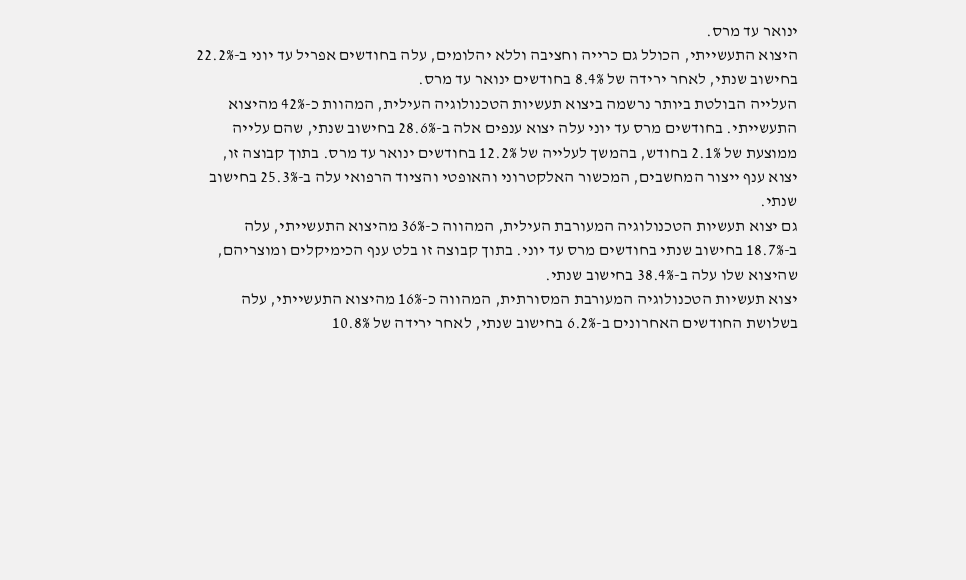ינואר עד מרס.
היצוא התעשייתי, הכולל גם כרייה וחציבה וללא יהלומים, עלה בחודשים אפריל עד יוני ב-22.2% בחישוב שנתי, לאחר ירידה של 8.4% בחודשים ינואר עד מרס.
העלייה הבולטת ביותר נרשמה ביצוא תעשיות הטכנולוגיה העילית, המהוות כ-42% מהיצוא התעשייתי. בחודשים מרס עד יוני עלה יצוא ענפים אלה ב-28.6% בחישוב שנתי, שהם עלייה ממוצעת של 2.1% בחודש, בהמשך לעלייה של 12.2% בחודשים ינואר עד מרס. בתוך קבוצה זו, יצוא ענף ייצור המחשבים, המכשור האלקטרוני והאופטי והציוד הרפואי עלה ב-25.3% בחישוב שנתי.
גם יצוא תעשיות הטכנולוגיה המעורבת העילית, המהווה כ-36% מהיצוא התעשייתי, עלה ב-18.7% בחישוב שנתי בחודשים מרס עד יוני. בתוך קבוצה זו בלט ענף הכימיקלים ומוצריהם, שהיצוא שלו עלה ב-38.4% בחישוב שנתי.
יצוא תעשיות הטכנולוגיה המעורבת המסורתית, המהווה כ-16% מהיצוא התעשייתי, עלה בשלושת החודשים האחרונים ב-6.2% בחישוב שנתי, לאחר ירידה של 10.8%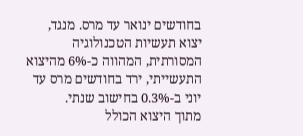בחודשים ינואר עד מרס. מנגד, יצוא תעשיות הטכנולוגיה המסורתית, המהווה כ-6% מהיצוא התעשייתי, ירד בחודשים מרס עד יוני ב-0.3% בחישוב שנתי.
מתוך היצוא הכולל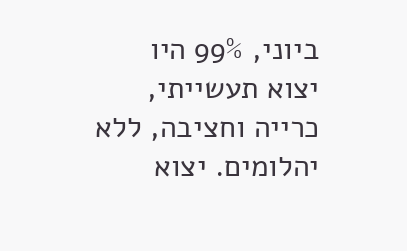ביוני, 99% היו יצוא תעשייתי, כרייה וחציבה, ללא יהלומים. יצוא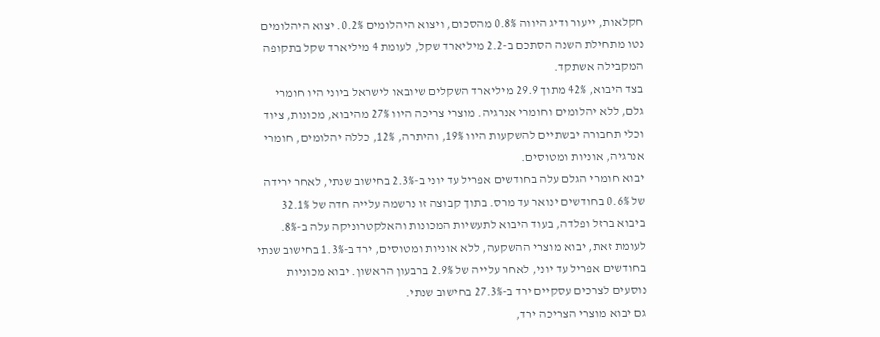חקלאות, ייעור ודיג היווה 0.8% מהסכום, ויצוא היהלומים 0.2%. יצוא היהלומים נטו מתחילת השנה הסתכם ב-2.2 מיליארד שקל, לעומת 4 מיליארד שקל בתקופה המקבילה אשתקד.
בצד היבוא, 42% מתוך 29.9 מיליארד השקלים שיובאו לישראל ביוני היו חומרי גלם, ללא יהלומים וחומרי אנרגיה. מוצרי צריכה היוו 27% מהיבוא, מכונות, ציוד וכלי תחבורה יבשתיים להשקעות היוו 19%, והיתרה, 12%, כללה יהלומים, חומרי אנרגיה, אוניות ומטוסים.
יבוא חומרי הגלם עלה בחודשים אפריל עד יוני ב-2.3% בחישוב שנתי, לאחר ירידה של 0.6% בחודשים ינואר עד מרס. בתוך קבוצה זו נרשמה עלייה חדה של 32.1% ביבוא ברזל ופלדה, בעוד היבוא לתעשיות המכונות והאלקטרוניקה עלה ב-8%.
לעומת זאת, יבוא מוצרי ההשקעה, ללא אוניות ומטוסים, ירד ב-1.3% בחישוב שנתי בחודשים אפריל עד יוני, לאחר עלייה של 2.9% ברבעון הראשון. יבוא מכוניות נוסעים לצרכים עסקיים ירד ב-27.3% בחישוב שנתי.
גם יבוא מוצרי הצריכה ירד,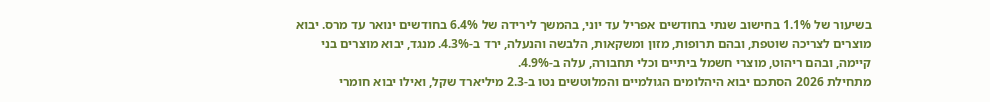בשיעור של 1.1% בחישוב שנתי בחודשים אפריל עד יוני, בהמשך לירידה של 6.4% בחודשים ינואר עד מרס. יבוא מוצרים לצריכה שוטפת, ובהם תרופות, מזון ומשקאות, הלבשה והנעלה, ירד ב-4.3%. מנגד, יבוא מוצרים בני קיימה, ובהם ריהוט, מוצרי חשמל ביתיים וכלי תחבורה, עלה ב-4.9%.
מתחילת 2026 הסתכם יבוא היהלומים הגולמיים והמלוטשים נטו ב-2.3 מיליארד שקל, ואילו יבוא חומרי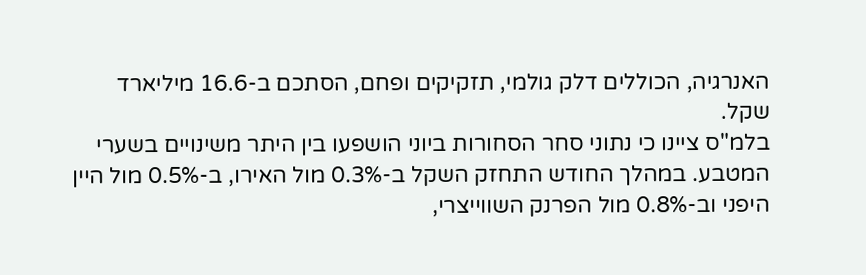האנרגיה, הכוללים דלק גולמי, תזקיקים ופחם, הסתכם ב-16.6 מיליארד שקל.
בלמ"ס ציינו כי נתוני סחר הסחורות ביוני הושפעו בין היתר משינויים בשערי המטבע. במהלך החודש התחזק השקל ב-0.3% מול האירו, ב-0.5% מול היין היפני וב-0.8% מול הפרנק השווייצרי,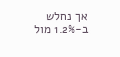אך נחלש ב-1.2% מול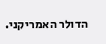הדולר האמריקני.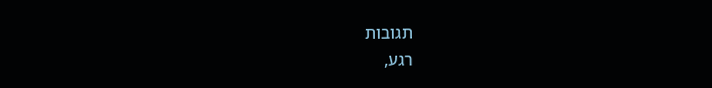תגובות
רגע,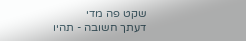שקט פה מדי
דעתך חשובה - תהיו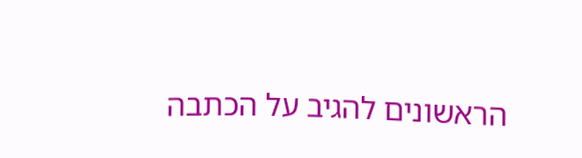הראשונים להגיב על הכתבה